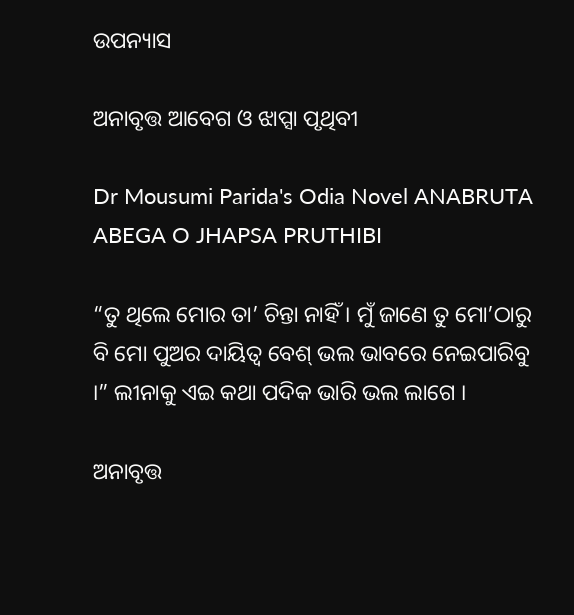ଉପନ୍ୟାସ

ଅନାବୃତ୍ତ ଆବେଗ ଓ ଝାପ୍ସା ପୃଥିବୀ

Dr Mousumi Parida's Odia Novel ANABRUTA ABEGA O JHAPSA PRUTHIBI

“ତୁ ଥିଲେ ମୋର ତା’ ଚିନ୍ତା ନାହିଁ । ମୁଁ ଜାଣେ ତୁ ମୋ’ଠାରୁ ବି ମୋ ପୁଅର ଦାୟିତ୍ୱ ବେଶ୍ ଭଲ ଭାବରେ ନେଇପାରିବୁ ।” ଲୀନାକୁ ଏଇ କଥା ପଦିକ ଭାରି ଭଲ ଲାଗେ ।

ଅନାବୃତ୍ତ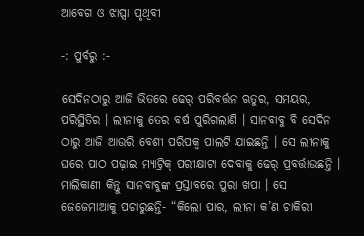ଆବେଗ ଓ ଝାପ୍ସା ପୃଥିବୀ

-: ପୁର୍ବରୁ :-

ସେଦିନଠାରୁ ଆଜି ଭିତରେ ଢେର୍ ପରିବର୍ତ୍ତନ ଋତୁର, ସମୟର, ପରିସ୍ଥିତିର । ଲୀନାକୁ ତେର ବର୍ଷ ପୁରିଗଲାଣି । ସାନବାବୁ ବି ସେଦିନ ଠାରୁ ଆଜି ଆଉରି ବେଶୀ ପରିପକ୍ୱ ପାଲଟି ଯାଇଛନ୍ତି । ସେ ଲୀନାକୁ ଘରେ ପାଠ ପଢ଼ାଇ ମ୍ୟାଟ୍ରିକ୍ ପରୀକ୍ଷାଟା ଦେବାକୁ ଢେର୍ ପ୍ରବର୍ତ୍ତାଉଛନ୍ତି । ମାଲିକାଣୀ କିନ୍ତୁ ସାନବାବୁଙ୍କ ପ୍ରସ୍ତାବରେ ପୁରା ଖପା । ସେ ଜେଜେମାଆକୁ ପଚାରୁଛନ୍ତି- “କିଲୋ ପାର, ଲୀନା କ’ଣ ଚାକିରୀ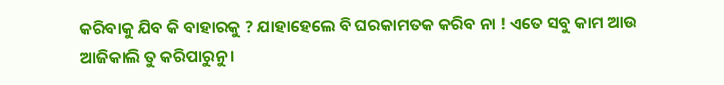କରିବାକୁ ଯିବ କି ବାହାରକୁ ? ଯାହାହେଲେ ବି ଘରକାମତକ କରିବ ନା ! ଏତେ ସବୁ କାମ ଆଉ ଆଜିକାଲି ତୁ କରିପାରୁନୁ ।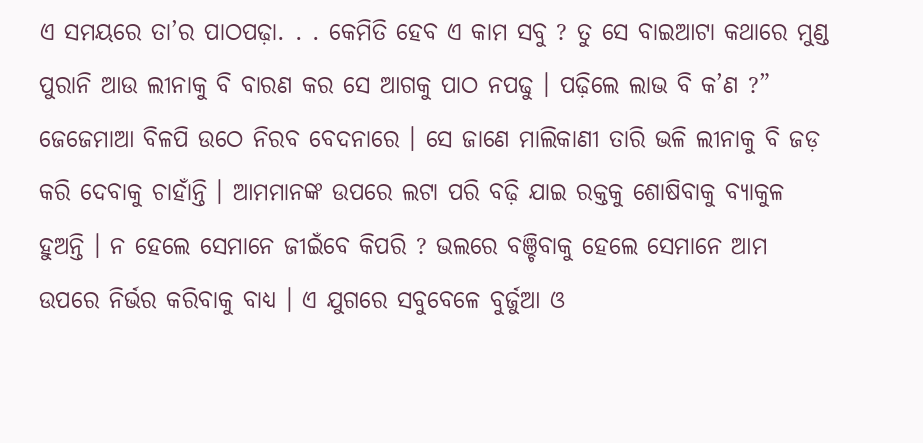ଏ ସମୟରେ ତା’ର ପାଠପଢ଼ା. . . କେମିତି ହେବ ଏ କାମ ସବୁ ? ତୁ ସେ ବାଇଆଟା କଥାରେ ମୁଣ୍ଡ ପୁରାନି ଆଉ ଲୀନାକୁ ବି ବାରଣ କର ସେ ଆଗକୁ ପାଠ ନପଢୁ । ପଢ଼ିଲେ ଲାଭ ବି କ’ଣ ?” ଜେଜେମାଆ ବିଳପି ଉଠେ ନିରବ ବେଦନାରେ । ସେ ଜାଣେ ମାଲିକାଣୀ ତାରି ଭଳି ଲୀନାକୁ ବି ଜଡ଼ କରି ଦେବାକୁ ଚାହାଁନ୍ତି । ଆମମାନଙ୍କ ଉପରେ ଲଟା ପରି ବଢ଼ି ଯାଇ ରକ୍ତକୁ ଶୋଷିବାକୁ ବ୍ୟାକୁଳ ହୁଅନ୍ତି । ନ ହେଲେ ସେମାନେ ଜୀଇଁବେ କିପରି ? ଭଲରେ ବଞ୍ଚିବାକୁ ହେଲେ ସେମାନେ ଆମ ଉପରେ ନିର୍ଭର କରିବାକୁ ବାଧ୍ୟ । ଏ ଯୁଗରେ ସବୁବେଳେ ବୁର୍ଜୁଆ ଓ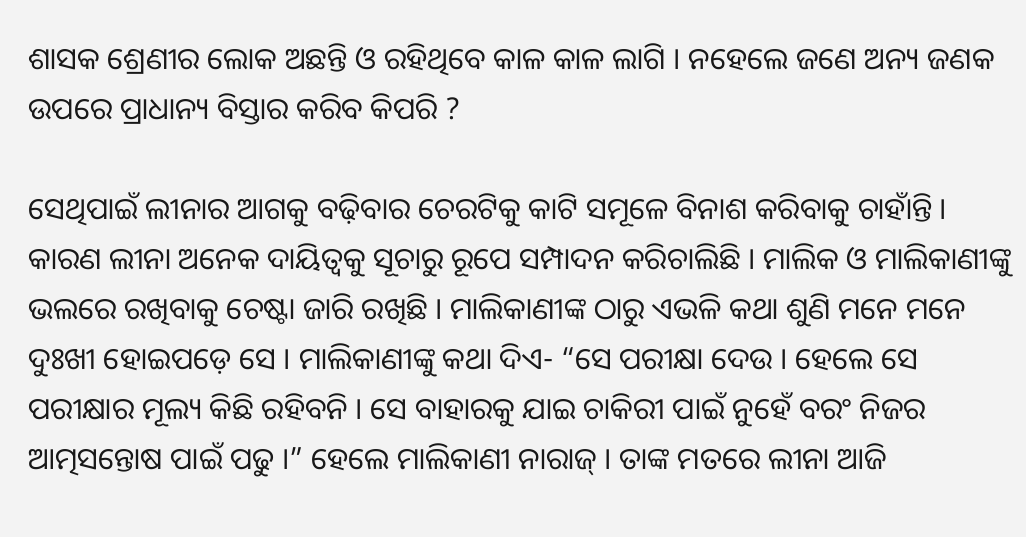ଶାସକ ଶ୍ରେଣୀର ଲୋକ ଅଛନ୍ତି ଓ ରହିଥିବେ କାଳ କାଳ ଲାଗି । ନହେଲେ ଜଣେ ଅନ୍ୟ ଜଣକ ଉପରେ ପ୍ରାଧାନ୍ୟ ବିସ୍ତାର କରିବ କିପରି ?

ସେଥିପାଇଁ ଲୀନାର ଆଗକୁ ବଢ଼ିବାର ଚେରଟିକୁ କାଟି ସମୂଳେ ବିନାଶ କରିବାକୁ ଚାହାଁନ୍ତି । କାରଣ ଲୀନା ଅନେକ ଦାୟିତ୍ୱକୁ ସୂଚାରୁ ରୂପେ ସମ୍ପାଦନ କରିଚାଲିଛି । ମାଲିକ ଓ ମାଲିକାଣୀଙ୍କୁ ଭଲରେ ରଖିବାକୁ ଚେଷ୍ଟା ଜାରି ରଖିଛି । ମାଲିକାଣୀଙ୍କ ଠାରୁ ଏଭଳି କଥା ଶୁଣି ମନେ ମନେ ଦୁଃଖୀ ହୋଇପଡ଼େ ସେ । ମାଲିକାଣୀଙ୍କୁ କଥା ଦିଏ- “ସେ ପରୀକ୍ଷା ଦେଉ । ହେଲେ ସେ ପରୀକ୍ଷାର ମୂଲ୍ୟ କିଛି ରହିବନି । ସେ ବାହାରକୁ ଯାଇ ଚାକିରୀ ପାଇଁ ନୁହେଁ ବରଂ ନିଜର ଆତ୍ମସନ୍ତୋଷ ପାଇଁ ପଢୁ ।” ହେଲେ ମାଲିକାଣୀ ନାରାଜ୍ । ତାଙ୍କ ମତରେ ଲୀନା ଆଜି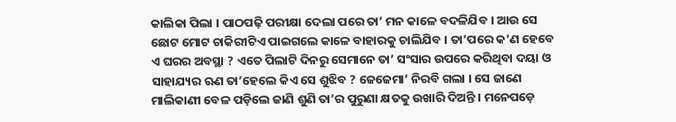କାଲିକା ପିଲା । ପାଠପଢ଼ି ପରୀକ୍ଷା ଦେଲା ପରେ ତା’ ମନ କାଳେ ବଦଳିଯିବ । ଆଉ ସେ ଛୋଟ ମୋଟ ଚାକିରୀଟିଏ ପାଇଗଲେ କାଳେ ବାହାରକୁ ଚାଲିଯିବ । ତା’ପରେ କ’ଣ ହେବେ ଏ ଘରର ଅବସ୍ଥା ? ଏତେ ପିଲାଟି ଦିନରୁ ସେମାନେ ତା’ ସଂସାର ଉପରେ କରିଥିବା ଦୟା ଓ ସାହାଯ୍ୟର ଋଣ ତା’ହେଲେ କିଏ ସେ ଶୁଝିବ ? ଜେଜେମା’ ନିରବି ଗଲା । ସେ ଜାଣେ ମାଲିକାଣୀ ବେଳ ପଡ଼ିଲେ ଜାଣି ଶୁଣି ତା’ର ପୁରୁଣା କ୍ଷତକୁ ଉଖାରି ଦିଅନ୍ତି । ମନେପଡ଼େ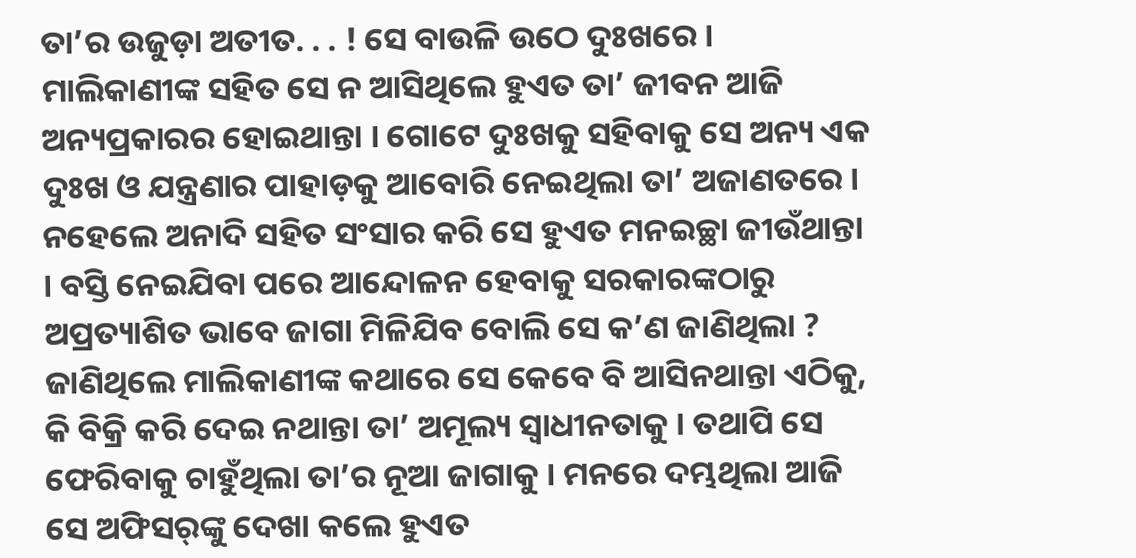ତା’ର ଉଜୁଡ଼ା ଅତୀତ. . . ! ସେ ବାଉଳି ଉଠେ ଦୁଃଖରେ । ମାଲିକାଣୀଙ୍କ ସହିତ ସେ ନ ଆସିଥିଲେ ହୁଏତ ତା’ ଜୀବନ ଆଜି ଅନ୍ୟପ୍ରକାରର ହୋଇଥାନ୍ତା । ଗୋଟେ ଦୁଃଖକୁ ସହିବାକୁ ସେ ଅନ୍ୟ ଏକ ଦୁଃଖ ଓ ଯନ୍ତ୍ରଣାର ପାହାଡ଼କୁ ଆବୋରି ନେଇଥିଲା ତା’ ଅଜାଣତରେ । ନହେଲେ ଅନାଦି ସହିତ ସଂସାର କରି ସେ ହୁଏତ ମନଇଚ୍ଛା ଜୀଉଁଥାନ୍ତା । ବସ୍ତି ନେଇଯିବା ପରେ ଆନ୍ଦୋଳନ ହେବାକୁ ସରକାରଙ୍କଠାରୁ ଅପ୍ରତ୍ୟାଶିତ ଭାବେ ଜାଗା ମିଳିଯିବ ବୋଲି ସେ କ’ଣ ଜାଣିଥିଲା ? ଜାଣିଥିଲେ ମାଲିକାଣୀଙ୍କ କଥାରେ ସେ କେବେ ବି ଆସିନଥାନ୍ତା ଏଠିକୁ, କି ବିକ୍ରି କରି ଦେଇ ନଥାନ୍ତା ତା’ ଅମୂଲ୍ୟ ସ୍ୱାଧୀନତାକୁ । ତଥାପି ସେ ଫେରିବାକୁ ଚାହୁଁଥିଲା ତା’ର ନୂଆ ଜାଗାକୁ । ମନରେ ଦମ୍ଭଥିଲା ଆଜି ସେ ଅଫିସର୍‌ଙ୍କୁ ଦେଖା କଲେ ହୁଏତ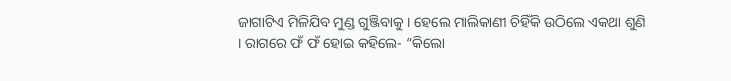ଜାଗାଟିଏ ମିଳିଯିବ ମୁଣ୍ଡ ଗୁଞ୍ଜିବାକୁ । ହେଲେ ମାଲିକାଣୀ ଚିହିଁକି ଉଠିଲେ ଏକଥା ଶୁଣି । ରାଗରେ ଫଁ ଫଁ ହୋଇ କହିଲେ- “କିଲୋ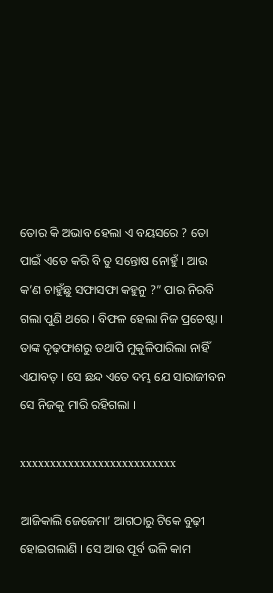ତୋର କି ଅଭାବ ହେଲା ଏ ବୟସରେ ? ତୋ ପାଇଁ ଏତେ କରି ବି ତୁ ସନ୍ତୋଷ ନୋହୁଁ । ଆଉ କ’ଣ ଚାହୁଁଛୁ ସଫାସଫା କହୁନୁ ?” ପାର ନିରବି ଗଲା ପୁଣି ଥରେ । ବିଫଳ ହେଲା ନିଜ ପ୍ରଚେଷ୍ଟା । ତାଙ୍କ ଦୃଢ଼ଫାଶରୁ ତଥାପି ମୁକୁଳିପାରିଲା ନାହିଁ ଏଯାବତ୍ । ସେ ଛନ୍ଦ ଏତେ ଦମ୍ଭ ଯେ ସାରାଜୀବନ ସେ ନିଜକୁ ମାରି ରହିଗଲା ।

xxxxxxxxxxxxxxxxxxxxxxxxxx

ଆଜିକାଲି ଜେଜେମା’ ଆଗଠାରୁ ଟିକେ ବୁଢ଼ୀ ହୋଇଗଲାଣି । ସେ ଆଉ ପୂର୍ବ ଭଳି କାମ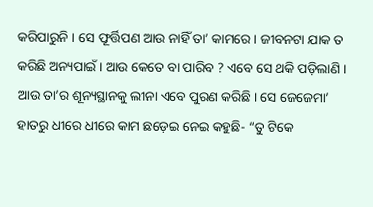କରିପାରୁନି । ସେ ଫୂର୍ତ୍ତିପଣ ଆଉ ନାହିଁ ତା’ କାମରେ । ଜୀବନଟା ଯାକ ତ କରିଛି ଅନ୍ୟପାଇଁ । ଆଉ କେତେ ବା ପାରିବ ? ଏବେ ସେ ଥକି ପଡ଼ିଲାଣି । ଆଉ ତା’ର ଶୂନ୍ୟସ୍ଥାନକୁ ଲୀନା ଏବେ ପୁରଣ କରିଛି । ସେ ଜେଜେମା’ ହାତରୁ ଧୀରେ ଧୀରେ କାମ ଛଡ଼େଇ ନେଇ କହୁଛି- “ତୁ ଟିକେ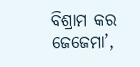ବିଶ୍ରାମ କର ଜେଜେମା’,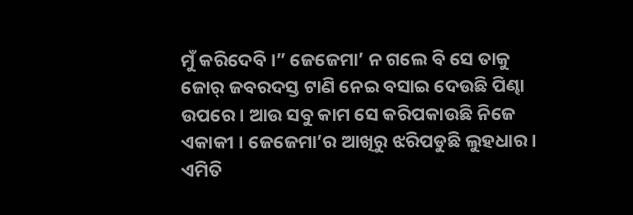ମୁଁ କରିଦେବି ।” ଜେଜେମା’ ନ ଗଲେ ବି ସେ ତାକୁ ଜୋର୍ ଜବରଦସ୍ତ ଟାଣି ନେଇ ବସାଇ ଦେଉଛି ପିଣ୍ଢା ଉପରେ । ଆଉ ସବୁ କାମ ସେ କରିପକାଉଛି ନିଜେ ଏକାକୀ । ଜେଜେମା’ର ଆଖିରୁ ଝରିପଡୁଛି ଲୁହଧାର । ଏମିତି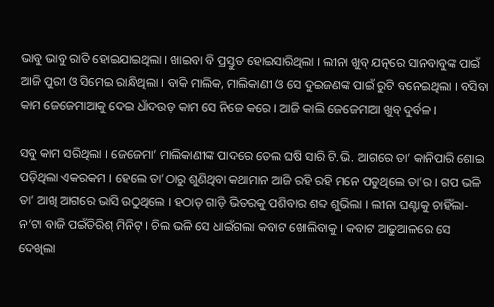ଭାବୁ ଭାବୁ ରାତି ହୋଇଯାଇଥିଲା । ଖାଇବା ବି ପ୍ରସ୍ତୁତ ହୋଇସାରିଥିଲା । ଲୀନା ଖୁବ୍ ଯତ୍ନରେ ସାନବାବୁଙ୍କ ପାଇଁ ଆଜି ପୁରୀ ଓ ସିମେଇ ରାନ୍ଧିଥିଲା । ବାକି ମାଲିକ, ମାଲିକାଣୀ ଓ ସେ ଦୁଇଜଣଙ୍କ ପାଇଁ ରୁଟି ବନେଇଥିଲା । ବସିବା କାମ ଜେଜେମାଆକୁ ଦେଇ ଧାଁଦଉଡ଼ କାମ ସେ ନିଜେ କରେ । ଆଜି କାଲି ଜେଜେମାଆ ଖୁବ୍ ଦୁର୍ବଳ ।

ସବୁ କାମ ସରିଥିଲା । ଜେଜେମା’ ମାଲିକାଣୀଙ୍କ ପାଦରେ ତେଲ ଘଷି ସାରି ଟି.ଭି. ଆଗରେ ତା’ କାନିପାରି ଶୋଇ ପଡ଼ିଥିଲା ଏକରକମ । ହେଲେ ତା’ଠାରୁ ଶୁଣିଥିବା କଥାମାନ ଆଜି ରହି ରହି ମନେ ପଡୁଥିଲେ ତା’ର । ଗପ ଭଳି ତା’ ଆଖି ଆଗରେ ଭାସି ଉଠୁଥିଲେ । ହଠାତ୍ ଗାଡ଼ି ଭିତରକୁ ପଶିବାର ଶବ୍ଦ ଶୁଭିଲା । ଲୀନା ଘଣ୍ଟାକୁ ଚାହିଁଲା- ନ’ଟା ବାଜି ପଇଁତିରିଶ୍ ମିନିଟ୍ । ଚିଲ ଭଳି ସେ ଧାଇଁଗଲା କବାଟ ଖୋଲିବାକୁ । କବାଟ ଆଢୁଆଳରେ ସେ ଦେଖିଲା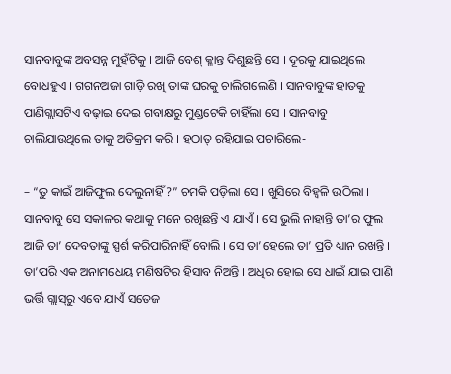ସାନବାବୁଙ୍କ ଅବସନ୍ନ ମୁହଁଟିକୁ । ଆଜି ବେଶ୍ କ୍ଳାନ୍ତ ଦିଶୁଛନ୍ତି ସେ । ଦୂରକୁ ଯାଇଥିଲେ ବୋଧହୁଏ । ଗଗନଅଜା ଗାଡ଼ି ରଖି ତାଙ୍କ ଘରକୁ ଚାଲିଗଲେଣି । ସାନବାବୁଙ୍କ ହାତକୁ ପାଣିଗ୍ଲାସଟିଏ ବଢ଼ାଇ ଦେଇ ଗବାକ୍ଷରୁ ମୁଣ୍ଡଟେକି ଚାହିଁଲା ସେ । ସାନବାବୁ ଚାଲିଯାଉଥିଲେ ତାକୁ ଅତିକ୍ରମ କରି । ହଠାତ୍ ରହିଯାଇ ପଚାରିଲେ-

– “ତୁ କାଇଁ ଆଜିଫୁଲ ଦେଲୁନାହିଁ ?” ଚମକି ପଡ଼ିଲା ସେ । ଖୁସିରେ ବିହ୍ୱଳି ଉଠିଲା । ସାନବାବୁ ସେ ସକାଳର କଥାକୁ ମନେ ରଖିଛନ୍ତି ଏ ଯାଏଁ । ସେ ଭୁଲି ନାହାନ୍ତି ତା’ର ଫୁଲ ଆଜି ତା’ ଦେବତାଙ୍କୁ ସ୍ପର୍ଶ କରିପାରିନାହିଁ ବୋଲି । ସେ ତା’ହେଲେ ତା’ ପ୍ରତି ଧ୍ୟାନ ରଖନ୍ତି । ତା’ପରି ଏକ ଅନାମଧେୟ ମଣିଷଟିର ହିସାବ ନିଅନ୍ତି । ଅଧିର ହୋଇ ସେ ଧାଇଁ ଯାଇ ପାଣି ଭର୍ତ୍ତି ଗ୍ଲାସ୍‌ରୁ ଏବେ ଯାଏଁ ସତେଜ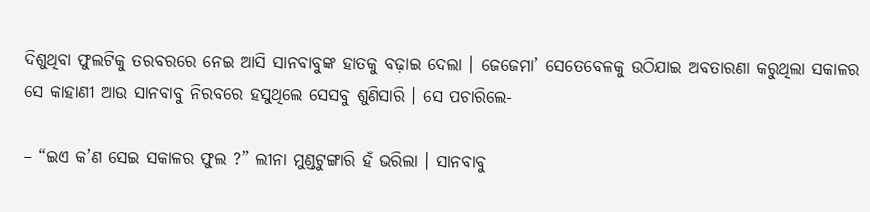ଦିଶୁଥିବା ଫୁଲଟିକୁ ତରବରରେ ନେଇ ଆସି ସାନବାବୁଙ୍କ ହାତକୁ ବଢ଼ାଇ ଦେଲା । ଜେଜେମା’ ସେତେବେଳକୁ ଉଠିଯାଇ ଅବତାରଣା କରୁଥିଲା ସକାଳର ସେ କାହାଣୀ ଆଉ ସାନବାବୁ ନିରବରେ ହସୁଥିଲେ ସେସବୁ ଶୁଣିସାରି । ସେ ପଚାରିଲେ-

– “ଇଏ କ’ଣ ସେଇ ସକାଳର ଫୁଲ ?” ଲୀନା ମୁଣ୍ଡଟୁଙ୍ଗାରି ହଁ ଭରିଲା । ସାନବାବୁ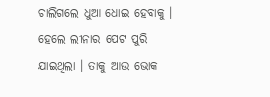ଚାଲିଗଲେ ଧୁଆ ଧୋଇ ହେବାକୁ । ହେଲେ ଲୀନାର ପେଟ ପୁରି ଯାଇଥିଲା । ତାକୁ ଆଉ ଭୋକ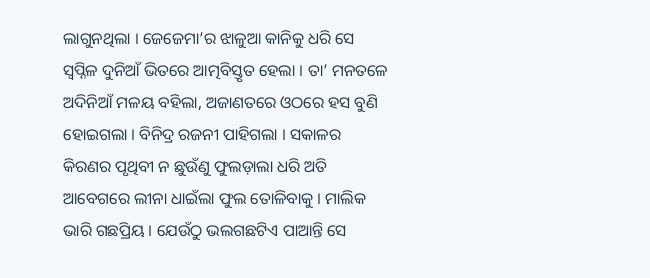ଲାଗୁନଥିଲା । ଜେଜେମା’ର ଝାଳୁଆ କାନିକୁ ଧରି ସେ ସ୍ୱପ୍ନିଳ ଦୁନିଆଁ ଭିତରେ ଆତ୍ମବିସ୍ତୃତ ହେଲା । ତା’ ମନତଳେ ଅଦିନିଆଁ ମଳୟ ବହିଲା, ଅଜାଣତରେ ଓଠରେ ହସ ବୁଣି ହୋଇଗଲା । ବିନିଦ୍ର ରଜନୀ ପାହିଗଲା । ସକାଳର କିରଣର ପୃଥିବୀ ନ ଛୁଉଁଣୁ ଫୁଲଡ଼ାଲା ଧରି ଅତି ଆବେଗରେ ଲୀନା ଧାଇଁଲା ଫୁଲ ତୋଳିବାକୁ । ମାଲିକ ଭାରି ଗଛପ୍ରିୟ । ଯେଉଁଠୁ ଭଲଗଛଟିଏ ପାଆନ୍ତି ସେ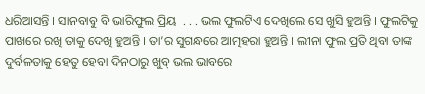ଧରିଆସନ୍ତି । ସାନବାବୁ ବି ଭାରିଫୁଲ ପ୍ରିୟ  . . . ଭଲ ଫୁଲଟିଏ ଦେଖିଲେ ସେ ଖୁସି ହୁଅନ୍ତି । ଫୁଲଟିକୁ ପାଖରେ ରଖି ତାକୁ ଦେଖି ହୁଅନ୍ତି । ତା’ର ସୁଗନ୍ଧରେ ଆତ୍ମହରା ହୁଅନ୍ତି । ଲୀନା ଫୁଲ ପ୍ରତି ଥିବା ତାଙ୍କ ଦୁର୍ବଳତାକୁ ହେତୁ ହେବା ଦିନଠାରୁ ଖୁବ୍ ଭଲ ଭାବରେ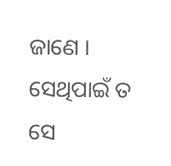ଜାଣେ । ସେଥିପାଇଁ ତ ସେ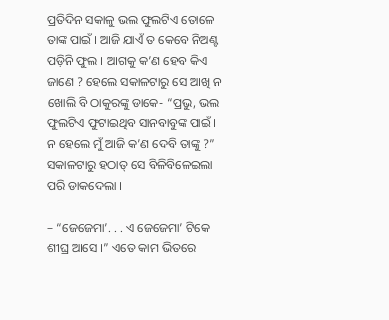ପ୍ରତିଦିନ ସକାଳୁ ଭଲ ଫୁଲଟିଏ ତୋଳେ ତାଙ୍କ ପାଇଁ । ଆଜି ଯାଏଁ ତ କେବେ ନିଅଣ୍ଟ ପଡ଼ିନି ଫୁଲ । ଆଗକୁ କ’ଣ ହେବ କିଏ ଜାଣେ ? ହେଲେ ସକାଳଟାରୁ ସେ ଆଖି ନ ଖୋଲି ବି ଠାକୁରଙ୍କୁ ଡାକେ- “ପ୍ରଭୁ, ଭଲ ଫୁଲଟିଏ ଫୁଟାଇଥିବ ସାନବାବୁଙ୍କ ପାଇଁ । ନ ହେଲେ ମୁଁ ଆଜି କ’ଣ ଦେବି ତାଙ୍କୁ ?” ସକାଳଟାରୁ ହଠାତ୍ ସେ ବିଳିବିଳେଇଲା ପରି ଡାକଦେଲା ।

– “ଜେଜେମା’. . . ଏ ଜେଜେମା’ ଟିକେ ଶୀଘ୍ର ଆସେ ।” ଏତେ କାମ ଭିତରେ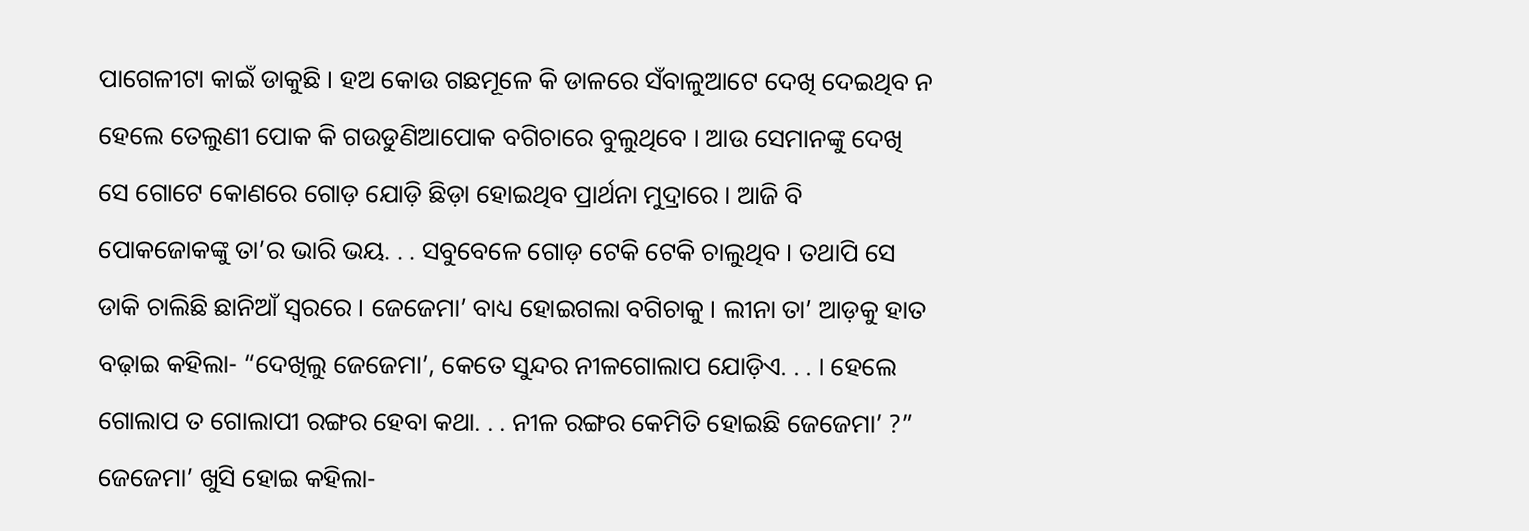ପାଗେଳୀଟା କାଇଁ ଡାକୁଛି । ହଅ କୋଉ ଗଛମୂଳେ କି ଡାଳରେ ସଁବାଳୁଆଟେ ଦେଖି ଦେଇଥିବ ନ ହେଲେ ତେଲୁଣୀ ପୋକ କି ଗଉଡୁଣିଆପୋକ ବଗିଚାରେ ବୁଲୁଥିବେ । ଆଉ ସେମାନଙ୍କୁ ଦେଖି ସେ ଗୋଟେ କୋଣରେ ଗୋଡ଼ ଯୋଡ଼ି ଛିଡ଼ା ହୋଇଥିବ ପ୍ରାର୍ଥନା ମୁଦ୍ରାରେ । ଆଜି ବି ପୋକଜୋକଙ୍କୁ ତା’ର ଭାରି ଭୟ. . . ସବୁବେଳେ ଗୋଡ଼ ଟେକି ଟେକି ଚାଲୁଥିବ । ତଥାପି ସେ ଡାକି ଚାଲିଛି ଛାନିଆଁ ସ୍ୱରରେ । ଜେଜେମା’ ବାଧ୍ୟ ହୋଇଗଲା ବଗିଚାକୁ । ଲୀନା ତା’ ଆଡ଼କୁ ହାତ ବଢ଼ାଇ କହିଲା- “ଦେଖିଲୁ ଜେଜେମା’, କେତେ ସୁନ୍ଦର ନୀଳଗୋଲାପ ଯୋଡ଼ିଏ. . . । ହେଲେ ଗୋଲାପ ତ ଗୋଲାପୀ ରଙ୍ଗର ହେବା କଥା. . . ନୀଳ ରଙ୍ଗର କେମିତି ହୋଇଛି ଜେଜେମା’ ?” ଜେଜେମା’ ଖୁସି ହୋଇ କହିଲା-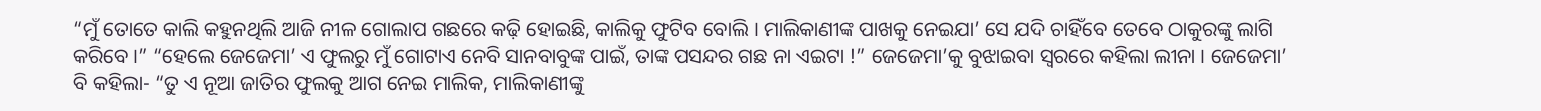“ମୁଁ ତୋତେ କାଲି କହୁନଥିଲି ଆଜି ନୀଳ ଗୋଲାପ ଗଛରେ କଢ଼ି ହୋଇଛି, କାଲିକୁ ଫୁଟିବ ବୋଲି । ମାଲିକାଣୀଙ୍କ ପାଖକୁ ନେଇଯା’ ସେ ଯଦି ଚାହିଁବେ ତେବେ ଠାକୁରଙ୍କୁ ଲାଗି କରିବେ ।” “ହେଲେ ଜେଜେମା’ ଏ ଫୁଲରୁ ମୁଁ ଗୋଟାଏ ନେବି ସାନବାବୁଙ୍କ ପାଇଁ, ତାଙ୍କ ପସନ୍ଦର ଗଛ ନା ଏଇଟା !” ଜେଜେମା’କୁ ବୁଝାଇବା ସ୍ୱରରେ କହିଲା ଲୀନା । ଜେଜେମା’ ବି କହିଲା- “ତୁ ଏ ନୂଆ ଜାତିର ଫୁଲକୁ ଆଗ ନେଇ ମାଲିକ, ମାଲିକାଣୀଙ୍କୁ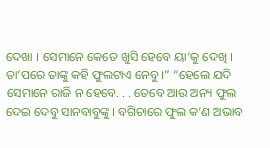ଦେଖା । ସେମାନେ କେତେ ଖୁସି ହେବେ ୟା’କୁ ଦେଖି । ତା’ପରେ ତାଙ୍କୁ କହି ଫୁଲଟାଏ ନେବୁ ।” “ହେଲେ ଯଦି ସେମାନେ ରାଜି ନ ହେବେ. . . ତେବେ ଆଉ ଅନ୍ୟ ଫୁଲ ଦେଇ ଦେବୁ ସାନବାବୁଙ୍କୁ । ବଗିଚାରେ ଫୁଲ କ’ଣ ଅଭାବ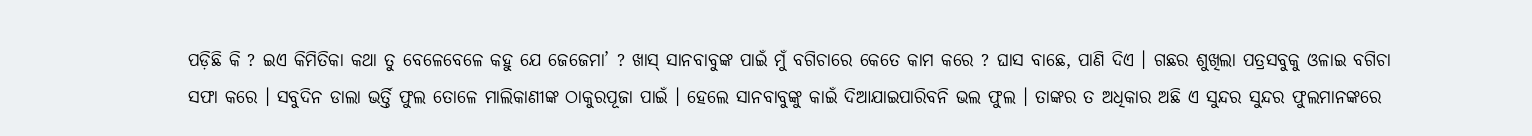ପଡ଼ିଛି କି ? ଇଏ କିମିତିକା କଥା ତୁ ବେଳେବେଳେ କହୁ ଯେ ଜେଜେମା’ ? ଖାସ୍ ସାନବାବୁଙ୍କ ପାଇଁ ମୁଁ ବଗିଚାରେ କେତେ କାମ କରେ ? ଘାସ ବାଛେ, ପାଣି ଦିଏ । ଗଛର ଶୁଖିଲା ପତ୍ରସବୁକୁ ଓଳାଇ ବଗିଚା ସଫା କରେ । ସବୁଦିନ ଡାଲା ଭର୍ତ୍ତି ଫୁଲ ତୋଳେ ମାଲିକାଣୀଙ୍କ ଠାକୁରପୂଜା ପାଇଁ । ହେଲେ ସାନବାବୁଙ୍କୁ କାଇଁ ଦିଆଯାଇପାରିବନି ଭଲ ଫୁଲ । ତାଙ୍କର ତ ଅଧିକାର ଅଛି ଏ ସୁନ୍ଦର ସୁନ୍ଦର ଫୁଲମାନଙ୍କରେ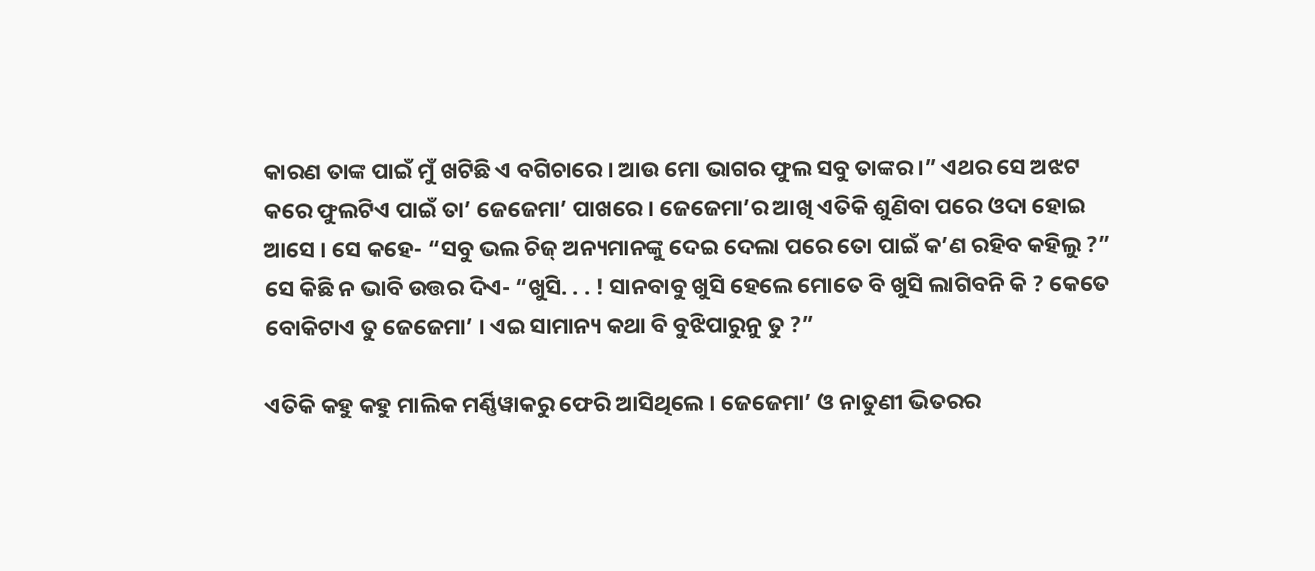କାରଣ ତାଙ୍କ ପାଇଁ ମୁଁ ଖଟିଛି ଏ ବଗିଚାରେ । ଆଉ ମୋ ଭାଗର ଫୁଲ ସବୁ ତାଙ୍କର ।” ଏଥର ସେ ଅଝଟ କରେ ଫୁଲଟିଏ ପାଇଁ ତା’ ଜେଜେମା’ ପାଖରେ । ଜେଜେମା’ର ଆଖି ଏତିକି ଶୁଣିବା ପରେ ଓଦା ହୋଇ ଆସେ । ସେ କହେ- “ସବୁ ଭଲ ଚିଜ୍ ଅନ୍ୟମାନଙ୍କୁ ଦେଇ ଦେଲା ପରେ ତୋ ପାଇଁ କ’ଣ ରହିବ କହିଲୁ ?” ସେ କିଛି ନ ଭାବି ଉତ୍ତର ଦିଏ- “ଖୁସି. . . ! ସାନବାବୁ ଖୁସି ହେଲେ ମୋତେ ବି ଖୁସି ଲାଗିବନି କି ? କେତେ ବୋକିଟାଏ ତୁ ଜେଜେମା’ । ଏଇ ସାମାନ୍ୟ କଥା ବି ବୁଝିପାରୁନୁ ତୁ ?”

ଏତିକି କହୁ କହୁ ମାଲିକ ମର୍ଣ୍ଣିୱାକରୁ ଫେରି ଆସିଥିଲେ । ଜେଜେମା’ ଓ ନାତୁଣୀ ଭିତରର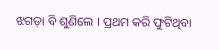ଝଗଡ଼ା ବି ଶୁଣିଲେ । ପ୍ରଥମ କରି ଫୁଟିଥିବା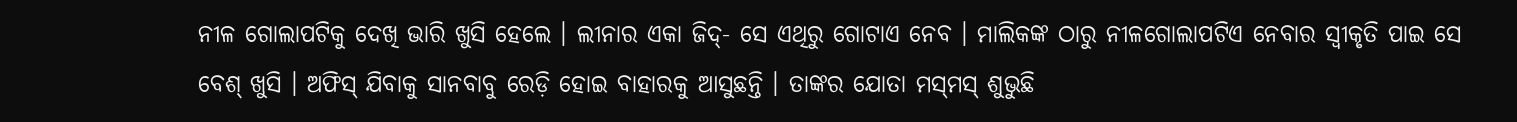ନୀଳ ଗୋଲାପଟିକୁ ଦେଖି ଭାରି ଖୁସି ହେଲେ । ଲୀନାର ଏକା ଜିଦ୍- ସେ ଏଥିରୁ ଗୋଟାଏ ନେବ । ମାଲିକଙ୍କ ଠାରୁ ନୀଳଗୋଲାପଟିଏ ନେବାର ସ୍ୱୀକୃତି ପାଇ ସେ ବେଶ୍ ଖୁସି । ଅଫିସ୍ ଯିବାକୁ ସାନବାବୁ ରେଡ଼ି ହୋଇ ବାହାରକୁ ଆସୁଛନ୍ତି । ତାଙ୍କର ଯୋତା ମସ୍‌ମସ୍ ଶୁଭୁଛି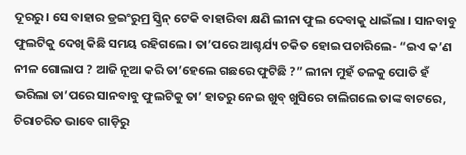ଦୂରରୁ । ସେ ବାହାର ଡ୍ରଇଂରୁମ୍ର ସ୍କ୍ରିନ୍ ଟେକି ବାହାରିବା କ୍ଷଣି ଲୀନା ଫୁଲ ଦେବାକୁ ଧାଇଁଲା । ସାନବାବୁ ଫୁଲଟିକୁ ଦେଖି କିଛି ସମୟ ରହିଗଲେ । ତା’ପରେ ଆଶ୍ଚର୍ଯ୍ୟ ଚକିତ ହୋଇ ପଚାରିଲେ- “ଇଏ କ’ଣ ନୀଳ ଗୋଲାପ ? ଆଜି ନୂଆ କରି ତା’ହେଲେ ଗଛରେ ଫୁଟିଛି ?” ଲୀନା ମୁହଁ ତଳକୁ ପୋତି ହଁ ଭରିଲା ତା’ପରେ ସାନବାବୁ ଫୁଲଟିକୁ ତା’ ହାତରୁ ନେଇ ଖୁବ୍ ଖୁସିରେ ଚାଲିଗଲେ ତାଙ୍କ ବାଟରେ, ଚିରାଚରିତ ଭାବେ ଗାଡ଼ିରୁ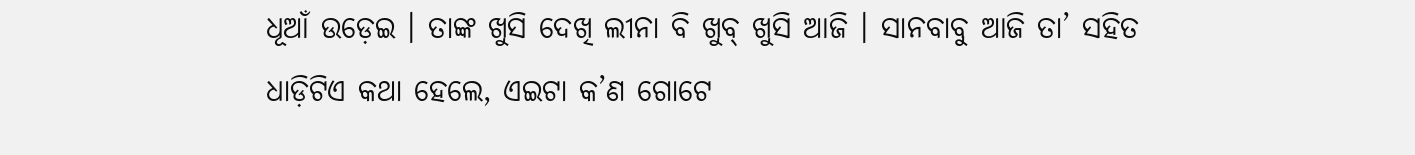ଧୂଆଁ ଉଡ଼େଇ । ତାଙ୍କ ଖୁସି ଦେଖି ଲୀନା ବି ଖୁବ୍ ଖୁସି ଆଜି । ସାନବାବୁ ଆଜି ତା’ ସହିତ ଧାଡ଼ିଟିଏ କଥା ହେଲେ, ଏଇଟା କ’ଣ ଗୋଟେ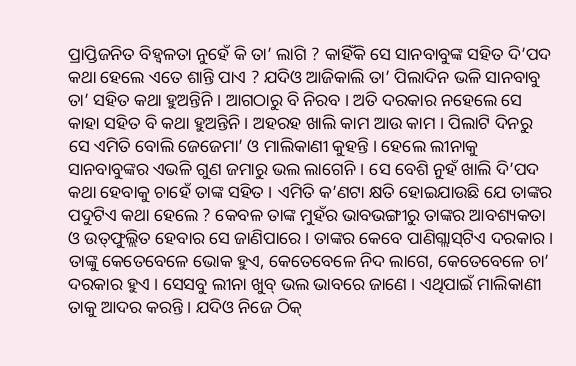ପ୍ରାପ୍ତିଜନିତ ବିହ୍ୱଳତା ନୁହେଁ କି ତା’ ଲାଗି ? କାହିଁକି ସେ ସାନବାବୁଙ୍କ ସହିତ ଦି’ପଦ କଥା ହେଲେ ଏତେ ଶାନ୍ତି ପାଏ ? ଯଦିଓ ଆଜିକାଲି ତା’ ପିଲାଦିନ ଭଳି ସାନବାବୁ ତା’ ସହିତ କଥା ହୁଅନ୍ତିନି । ଆଗଠାରୁ ବି ନିରବ । ଅତି ଦରକାର ନହେଲେ ସେ କାହା ସହିତ ବି କଥା ହୁଅନ୍ତିନି । ଅହରହ ଖାଲି କାମ ଆଉ କାମ । ପିଲାଟି ଦିନରୁ ସେ ଏମିତି ବୋଲି ଜେଜେମା’ ଓ ମାଲିକାଣୀ କୁହନ୍ତି । ହେଲେ ଲୀନାକୁ ସାନବାବୁଙ୍କର ଏଭଳି ଗୁଣ ଜମାରୁ ଭଲ ଲାଗେନି । ସେ ବେଶି ନୁହଁ ଖାଲି ଦି’ପଦ କଥା ହେବାକୁ ଚାହେଁ ତାଙ୍କ ସହିତ । ଏମିତି କ’ଣଟା କ୍ଷତି ହୋଇଯାଉଛି ଯେ ତାଙ୍କର ପଦୁଟିଏ କଥା ହେଲେ ? କେବଳ ତାଙ୍କ ମୁହଁର ଭାବଭଙ୍ଗୀରୁ ତାଙ୍କର ଆବଶ୍ୟକତା ଓ ଉତ୍‌ଫୁଲ୍ଲିତ ହେବାର ସେ ଜାଣିପାରେ । ତାଙ୍କର କେବେ ପାଣିଗ୍ଲାସ୍‌ଟିଏ ଦରକାର । ତାଙ୍କୁ କେତେବେଳେ ଭୋକ ହୁଏ, କେତେବେଳେ ନିଦ ଲାଗେ, କେତେବେଳେ ଚା’ ଦରକାର ହୁଏ । ସେସବୁ ଲୀନା ଖୁବ୍ ଭଲ ଭାବରେ ଜାଣେ । ଏଥିପାଇଁ ମାଲିକାଣୀ ତାକୁ ଆଦର କରନ୍ତି । ଯଦିଓ ନିଜେ ଠିକ୍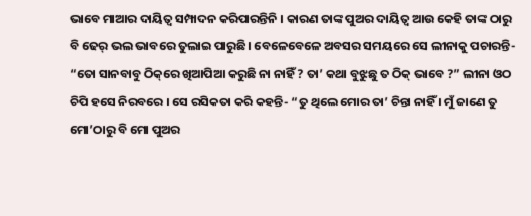ଭାବେ ମାଆର ଦାୟିତ୍ୱ ସମ୍ପାଦନ କରିପାରନ୍ତିନି । କାରଣ ତାଙ୍କ ପୁଅର ଦାୟିତ୍ୱ ଆଉ କେହି ତାଙ୍କ ଠାରୁ ବି ଢେର୍ ଭଲ ଭାବରେ ତୁଲାଇ ପାରୁଛି । ବେଳେବେଳେ ଅବସର ସମୟରେ ସେ ଲୀନାକୁ ପଚାରନ୍ତି- “ତୋ ସାନବାବୁ ଠିକ୍‌ରେ ଖିଆପିଆ କରୁଛି ନା ନାହିଁ ? ତା’ କଥା ବୁଝୁଛୁ ତ ଠିକ୍ ଭାବେ ?” ଲୀନା ଓଠ ଚିପି ହସେ ନିରବରେ । ସେ ରସିକତା କରି କହନ୍ତି- “ତୁ ଥିଲେ ମୋର ତା’ ଚିନ୍ତା ନାହିଁ । ମୁଁ ଜାଣେ ତୁ ମୋ’ଠାରୁ ବି ମୋ ପୁଅର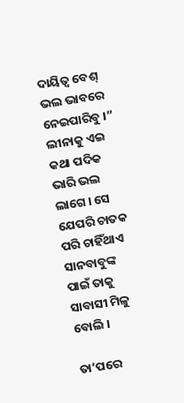ଦାୟିତ୍ୱ ବେଶ୍ ଭଲ ଭାବରେ ନେଇପାରିବୁ ।” ଲୀନାକୁ ଏଇ କଥା ପଦିକ ଭାରି ଭଲ ଲାଗେ । ସେ ଯେପରି ଚାତକ ପରି ଚାହିଁଥାଏ ସାନବାବୁଙ୍କ ପାଇଁ ତାକୁ ସାବାସୀ ମିଳୁ ବୋଲି ।

ତା’ପରେ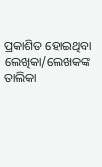ପ୍ରକାଶିତ ହୋଇଥିବା ଲେଖିକା/ଲେଖକଙ୍କ ତାଲିକା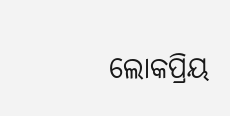ଲୋକପ୍ରିୟ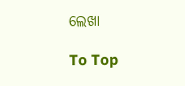ଲେଖା

To Top